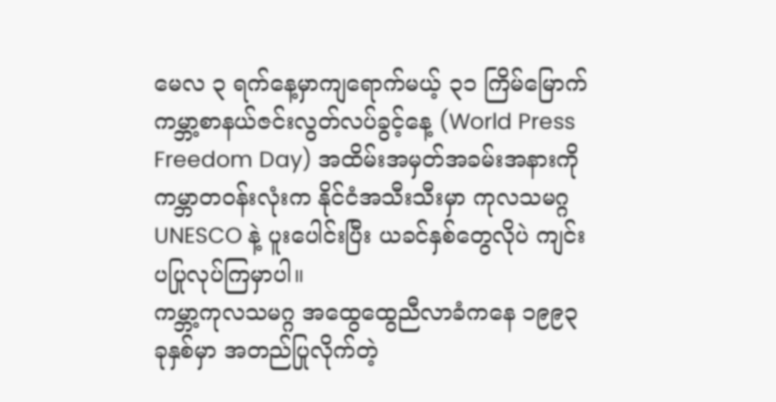မေလ ၃ ရက်နေ့မှာကျရောက်မယ့် ၃၁ ကြိမ်မြောက် ကမ္ဘာ့စာနယ်ဇင်းလွတ်လပ်ခွင့်နေ့ (World Press Freedom Day) အထိမ်းအမှတ်အခမ်းအနားကို ကမ္ဘာတဝန်းလုံးက နိုင်ငံအသီးသီးမှာ ကုလသမဂ္ဂ UNESCO နဲ့ ပူးပေါင်းပြီး ယခင်နှစ်တွေလိုပဲ ကျင်းပပြုလုပ်ကြမှာပါ။
ကမ္ဘာ့ကုလသမဂ္ဂ အထွေထွေညီလာခံကနေ ၁၉၉၃ ခုနှစ်မှာ အတည်ပြုလိုက်တဲ့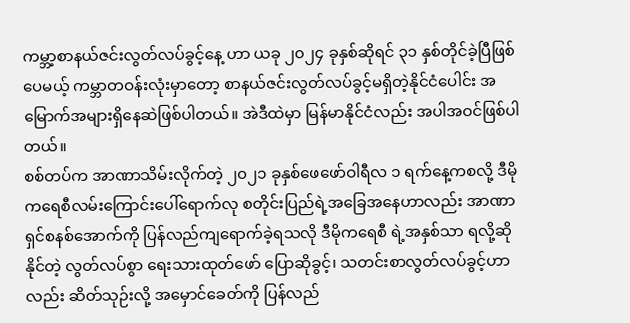ကမ္ဘာ့စာနယ်ဇင်းလွတ်လပ်ခွင့်နေ့ ဟာ ယခု ၂၀၂၄ ခုနှစ်ဆိုရင် ၃၁ နှစ်တိုင်ခဲ့ပြီဖြစ်ပေမယ့် ကမ္ဘာတဝန်းလုံးမှာတော့ စာနယ်ဇင်းလွတ်လပ်ခွင့်မရှိတဲ့နိုင်ငံပေါင်း အမြောက်အများရှိနေဆဲဖြစ်ပါတယ်။ အဲဒီထဲမှာ မြန်မာနိုင်ငံလည်း အပါအဝင်ဖြစ်ပါတယ်။
စစ်တပ်က အာဏာသိမ်းလိုက်တဲ့ ၂၀၂၁ ခုနှစ်ဖေဖော်ဝါရီလ ၁ ရက်နေ့ကစလို့ ဒီမိုကရေစီလမ်းကြောင်းပေါ်ရောက်လု စတိုင်းပြည်ရဲ့အခြေအနေဟာလည်း အာဏာရှင်စနစ်အောက်ကို ပြန်လည်ကျရောက်ခဲ့ရသလို ဒီမိုကရေစီ ရဲ့အနှစ်သာ ရလို့ဆိုနိုင်တဲ့ လွတ်လပ်စွာ ရေးသားထုတ်ဖော် ပြောဆိုခွင့်၊ သတင်းစာလွတ်လပ်ခွင့်ဟာလည်း ဆိတ်သုဉ်းလို့ အမှောင်ခေတ်ကို ပြန်လည်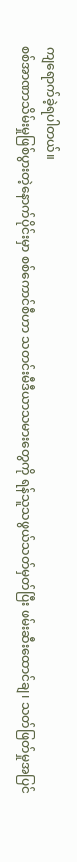ကျရောက်ခဲ့ရပါတယ်။
စစ်အာဏာသိမ်းမှုဖြစ်ပွားတဲ့နောက်ပိုင်းမှာ စစ်ကောင်စီဟာ သတင်းမီဒီယာသမားတွေကို ရန်သူသဖွယ်သတ်မှတ်ပြီး ဖမ်းဆီးထောင်ချ၊ သတ်ဖြတ်မှုအပြင်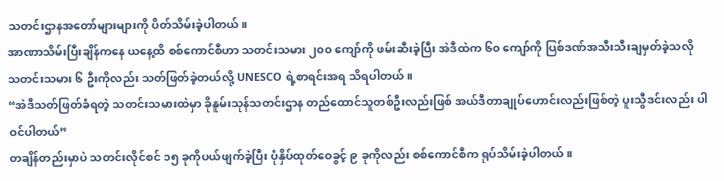သတင်းဌာနအတော်များများကို ပိတ်သိမ်းခဲ့ပါတယ်။
အာဏာသိမ်းပြီးချိန်ကနေ ယနေ့ထိ စစ်ကောင်စီဟာ သတင်းသမား ၂၀၀ ကျော်ကို ဖမ်းဆီးခဲ့ပြီး အဲဒီထဲက ၆၀ ကျော်ကို ပြစ်ဒဏ်အသီးသီးချမှတ်ခဲ့သလို သတင်းသမား ၆ ဦးကိုလည်း သတ်ဖြတ်ခဲ့တယ်လို့ UNESCO ရဲ့စာရင်းအရ သိရပါတယ်။
“အဲဒီသတ်ဖြတ်ခံရတဲ့ သတင်းသမားထဲမှာ ခိုနူမ်းသုန်သတင်းဌာန တည်ထောင်သူတစ်ဦးလည်းဖြစ် အယ်ဒီတာချုပ်ဟောင်းလည်းဖြစ်တဲ့ ပူးသွီဒင်းလည်း ပါဝင်ပါတယ်”
တချိန်တည်းမှာပဲ သတင်းလိုင်စင် ၁၅ ခုကိုပယ်ဖျက်ခဲ့ပြီး ပုံနှိပ်ထုတ်ဝေခွင့် ၉ ခုကိုလည်း စစ်ကောင်စီက ရုပ်သိမ်းခဲ့ပါတယ်။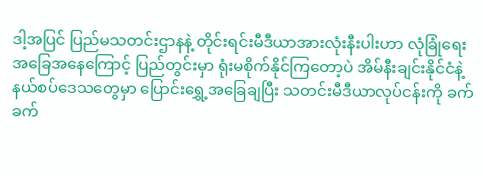ဒါ့အပြင် ပြည်မသတင်းဌာနနဲ့ တိုင်းရင်းမီဒီယာအားလုံးနီးပါးဟာ လုံခြုံရေးအခြေအနေကြောင့် ပြည်တွင်းမှာ ရုံးမစိုက်နိုင်ကြတော့ပဲ အိမ်နီးချင်းနိုင်ငံနဲ့ နယ်စပ်ဒေသတွေမှာ ပြောင်းရွှေ့အခြေချပြီး သတင်းမီဒီယာလုပ်ငန်းကို ခက်ခက်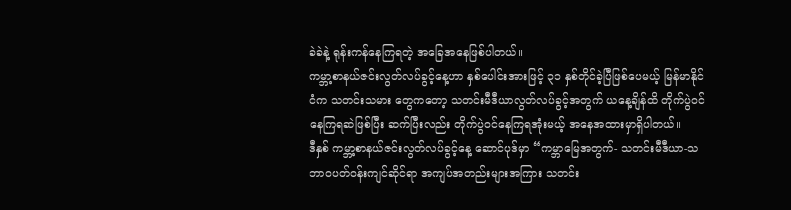ခဲခဲနဲ့ ရုန်းကန်နေကြရတဲ့ အခြေအနေဖြစ်ပါတယ်။
ကမ္ဘာ့စာနယ်ဇင်းလွတ်လပ်ခွင့်နေ့ဟာ နှစ်ပေါင်းအားဖြင့် ၃၁ နှစ်တိုင်ခဲ့ပြီဖြစ်ပေမယ့် မြန်မာနိုင်ငံက သတင်းသမား တွေကတော့ သတင်းမီဒီယာလွတ်လပ်ခွင့်အတွက် ယနေ့ချိန်ထိ တိုက်ပွဲဝင်နေကြရဆဲဖြစ်ပြီး ဆက်ပြီးလည်း တိုက်ပွဲဝင်နေကြရအုံးမယ့် အနေအထားမှာရှိပါတယ်။
ဒီနှစ် ကမ္ဘာ့စာနယ်ဇင်းလွတ်လပ်ခွင့်နေ့ ဆောင်ပုဒ်မှာ “ကမ္ဘာမြေအတွက်- သတင်းမီဒီယာ-သဘာဝပတ်ဝန်းကျင်ဆိုင်ရာ အကျပ်အတည်းများအကြား သတင်း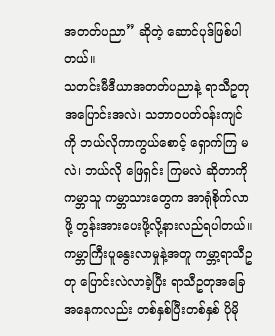အတတ်ပညာ” ဆိုတဲ့ ဆောင်ပုဒ်ဖြစ်ပါတယ်။
သတင်းမီဒီယာအတတ်ပညာနဲ့ ရာသီဥတုအပြောင်းအလဲ၊ သဘာဝပတ်ဝန်းကျင်ကို ဘယ်လိုကာကွယ်စောင့် ရှောက်ကြ မလဲ၊ ဘယ်လို ဖြေရှင်း ကြမလဲ ဆိုတာကို ကမ္ဘာသူ ကမ္ဘာသားတွေက အာရုံစိုက်လာဖို့ တွန်းအားပေးဖို့လို့နားလည်ရပါတယ်။
ကမ္ဘာကြီးပူနွေးလာမှုနဲ့အတူ ကမ္ဘာ့ရာသီဥတု ပြောင်းလဲလာခဲ့ပြီး ရာသီဥတုအခြေအနေကလည်း တစ်နှစ်ပြီးတစ်နှစ် ပိုမို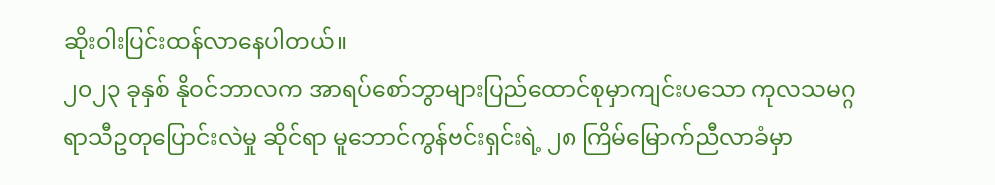ဆိုးဝါးပြင်းထန်လာနေပါတယ်။
၂၀၂၃ ခုနှစ် နိုဝင်ဘာလက အာရပ်စော်ဘွာများပြည်ထောင်စုမှာကျင်းပသော ကုလသမဂ္ဂ ရာသီဥတုပြောင်းလဲမှု ဆိုင်ရာ မူဘောင်ကွန်ဗင်းရှင်းရဲ့ ၂၈ ကြိမ်မြောက်ညီလာခံမှာ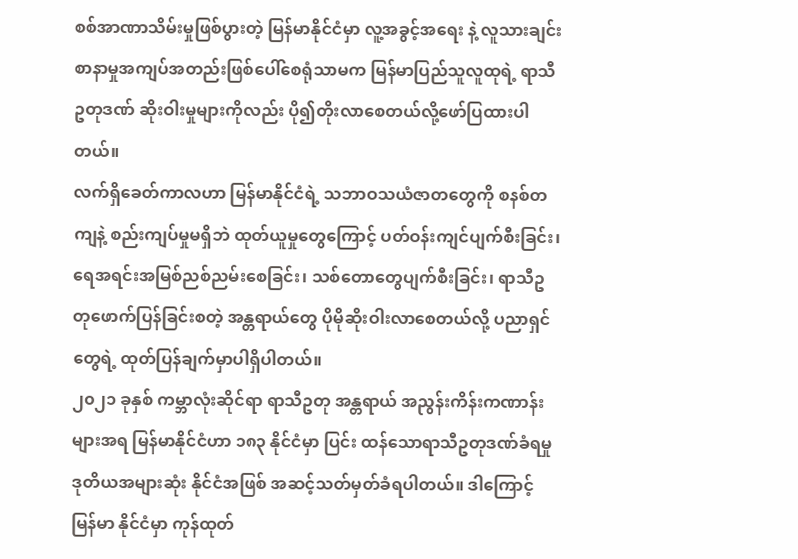စစ်အာဏာသိမ်းမှုဖြစ်ပွားတဲ့ မြန်မာနိုင်ငံမှာ လူ့အခွင့်အရေး နဲ့ လူသားချင်းစာနာမှုအကျပ်အတည်းဖြစ်ပေါ်စေရုံသာမက မြန်မာပြည်သူလူထုရဲ့ ရာသီဥတုဒဏ် ဆိုးဝါးမှုများကိုလည်း ပို၍တိုးလာစေတယ်လို့ဖော်ပြထားပါတယ်။
လက်ရှိခေတ်ကာလဟာ မြန်မာနိုင်ငံရဲ့ သဘာဝသယံဇာတတွေကို စနစ်တကျနဲ့ စည်းကျပ်မှုမရှိဘဲ ထုတ်ယူမှုတွေကြောင့် ပတ်ဝန်းကျင်ပျက်စီးခြင်း၊ ရေအရင်းအမြစ်ညစ်ညမ်းစေခြင်း၊ သစ်တောတွေပျက်စီးခြင်း၊ ရာသီဥတုဖောက်ပြန်ခြင်းစတဲ့ အန္တရာယ်တွေ ပိုမိုဆိုးဝါးလာစေတယ်လို့ ပညာရှင်တွေရဲ့ ထုတ်ပြန်ချက်မှာပါရှိပါတယ်။
၂၀၂၁ ခုနှစ် ကမ္ဘာလုံးဆိုင်ရာ ရာသီဥတု အန္တရာယ် အညွန်းကိန်းကဏာန်းများအရ မြန်မာနိုင်ငံဟာ ၁၈၃ နိုင်ငံမှာ ပြင်း ထန်သောရာသီဥတုဒဏ်ခံရမှု ဒုတိယအများဆုံး နိုင်ငံအဖြစ် အဆင့်သတ်မှတ်ခံရပါတယ်။ ဒါကြောင့် မြန်မာ နိုင်ငံမှာ ကုန်ထုတ်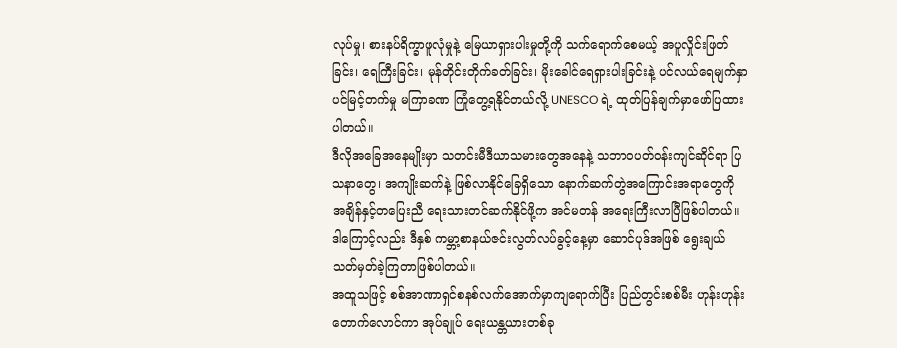လုပ်မှု၊ စားနပ်ရိက္ခာဖူလုံမှုနဲ့ မြေယာရှားပါးမှုတို့ကို သက်ရောက်စေမယ့် အပူလှိုင်းဖြတ်ခြင်း၊ ရေကြီးခြင်း၊ မုန်တိုင်းတိုက်ခတ်ခြင်း၊ မိုးခေါင်ရေရှားပါးခြင်းနဲ့ ပင်လယ်ရေမျက်နှာပင်မြင့်တက်မှု မကြာခဏ ကြုံတွေ့ရနိုင်တယ်လို့ UNESCO ရဲ့ ထုတ်ပြန်ချက်မှာဖော်ပြထားပါတယ်။
ဒီလိုအခြေအနေမျိုးမှာ သတင်းမီဒီယာသမားတွေအနေနဲ့ သဘာဝပတ်ဝန်းကျင်ဆိုင်ရာ ပြသနာတွေ၊ အကျိုးဆက်နဲ့ ဖြစ်လာနိုင်ခြေရှိသော နောက်ဆက်တွဲအကြောင်းအရာတွေကို အချိန်နှင့်တပြေးညီ ရေးသားတင်ဆက်နိုင်ဖို့က အင်မတန် အရေးကြီးလာပြီဖြစ်ပါတယ်။ ဒါကြောင့်လည်း ဒီနှစ် ကမ္ဘာ့စာနယ်ဇင်းလွတ်လပ်ခွင့်နေ့မှာ ဆောင်ပုဒ်အဖြစ် ရွေးချယ် သတ်မှတ်ခဲ့ကြတာဖြစ်ပါတယ်။
အထူသဖြင့် စစ်အာဏာရှင်စနစ်လက်အောက်မှာကျရောက်ပြီး ပြည်တွင်းစစ်မီး ဟုန်းဟုန်းတောက်လောင်ကာ အုပ်ချုပ် ရေးယန္တယားတစ်ခု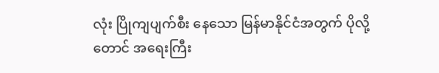လုံး ပြိုကျပျက်စီး နေသော မြန်မာနိုင်ငံအတွက် ပိုလို့တောင် အရေးကြီး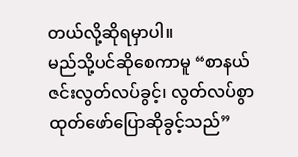တယ်လို့ဆိုရမှာပါ။
မည်သို့ပင်ဆိုစေကာမူ “စာနယ်ဇင်းလွတ်လပ်ခွင့်၊ လွတ်လပ်စွာထုတ်ဖော်ပြောဆိုခွင့်သည်”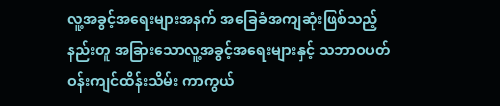လူ့အခွင့်အရေးများအနက် အခြေခံအကျဆုံးဖြစ်သည့်နည်းတူ အခြားသောလူ့အခွင့်အရေးများနှင့် သဘာဝပတ်ဝန်းကျင်ထိန်းသိမ်း ကာကွယ်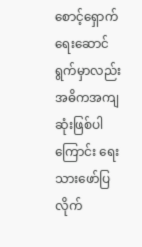စောင့်ရှောက်ရေးဆောင်ရွက်မှာလည်း အဓိကအကျဆုံးဖြစ်ပါကြောင်း ရေးသားဖော်ပြလိုက်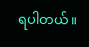ရပါတယ်။